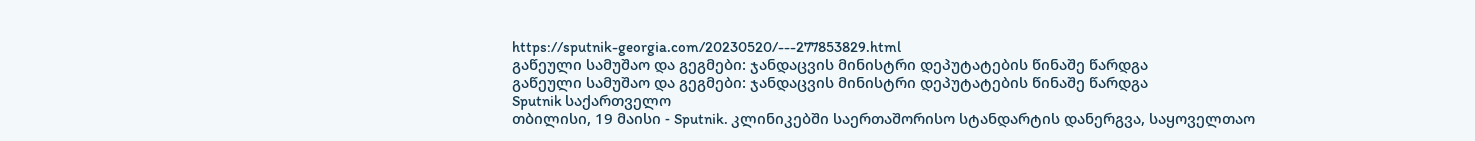https://sputnik-georgia.com/20230520/---277853829.html
გაწეული სამუშაო და გეგმები: ჯანდაცვის მინისტრი დეპუტატების წინაშე წარდგა
გაწეული სამუშაო და გეგმები: ჯანდაცვის მინისტრი დეპუტატების წინაშე წარდგა
Sputnik საქართველო
თბილისი, 19 მაისი - Sputnik. კლინიკებში საერთაშორისო სტანდარტის დანერგვა, საყოველთაო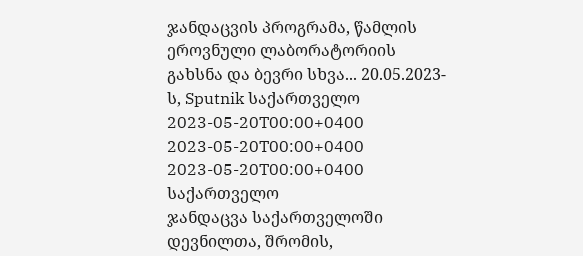ჯანდაცვის პროგრამა, წამლის ეროვნული ლაბორატორიის გახსნა და ბევრი სხვა... 20.05.2023-ს, Sputnik საქართველო
2023-05-20T00:00+0400
2023-05-20T00:00+0400
2023-05-20T00:00+0400
საქართველო
ჯანდაცვა საქართველოში
დევნილთა, შრომის,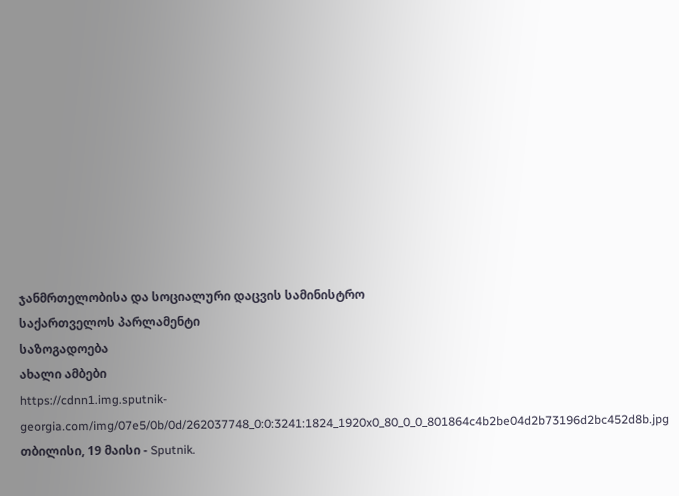ჯანმრთელობისა და სოციალური დაცვის სამინისტრო
საქართველოს პარლამენტი
საზოგადოება
ახალი ამბები
https://cdnn1.img.sputnik-georgia.com/img/07e5/0b/0d/262037748_0:0:3241:1824_1920x0_80_0_0_801864c4b2be04d2b73196d2bc452d8b.jpg
თბილისი, 19 მაისი - Sputnik.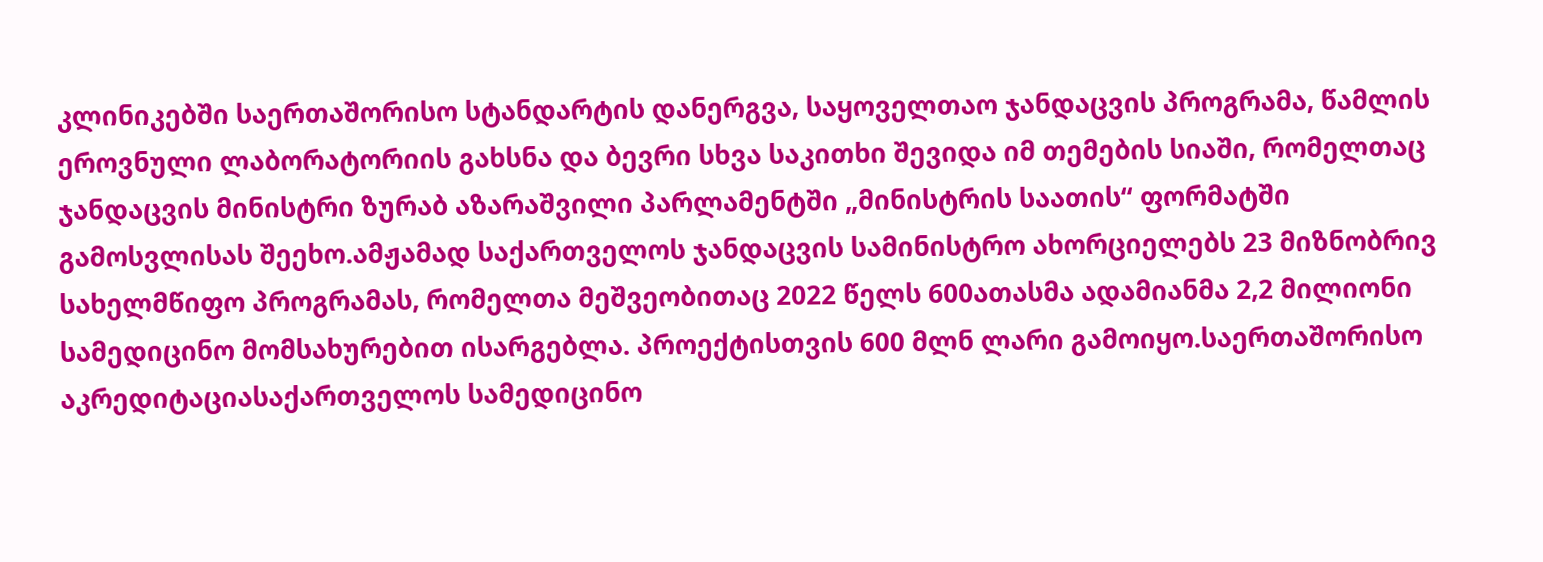კლინიკებში საერთაშორისო სტანდარტის დანერგვა, საყოველთაო ჯანდაცვის პროგრამა, წამლის ეროვნული ლაბორატორიის გახსნა და ბევრი სხვა საკითხი შევიდა იმ თემების სიაში, რომელთაც ჯანდაცვის მინისტრი ზურაბ აზარაშვილი პარლამენტში „მინისტრის საათის“ ფორმატში გამოსვლისას შეეხო.ამჟამად საქართველოს ჯანდაცვის სამინისტრო ახორციელებს 23 მიზნობრივ სახელმწიფო პროგრამას, რომელთა მეშვეობითაც 2022 წელს 600ათასმა ადამიანმა 2,2 მილიონი სამედიცინო მომსახურებით ისარგებლა. პროექტისთვის 600 მლნ ლარი გამოიყო.საერთაშორისო აკრედიტაციასაქართველოს სამედიცინო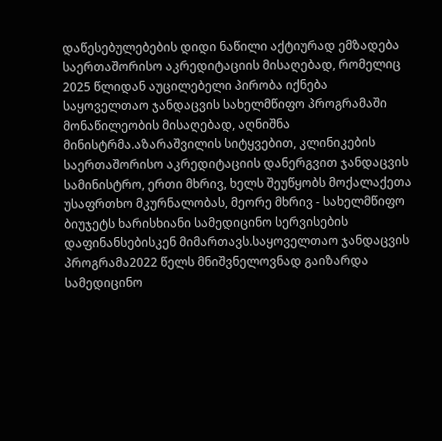დაწესებულებების დიდი ნაწილი აქტიურად ემზადება საერთაშორისო აკრედიტაციის მისაღებად, რომელიც 2025 წლიდან აუცილებელი პირობა იქნება საყოველთაო ჯანდაცვის სახელმწიფო პროგრამაში მონაწილეობის მისაღებად, აღნიშნა მინისტრმა.აზარაშვილის სიტყვებით, კლინიკების საერთაშორისო აკრედიტაციის დანერგვით ჯანდაცვის სამინისტრო, ერთი მხრივ, ხელს შეუწყობს მოქალაქეთა უსაფრთხო მკურნალობას, მეორე მხრივ - სახელმწიფო ბიუჯეტს ხარისხიანი სამედიცინო სერვისების დაფინანსებისკენ მიმართავს.საყოველთაო ჯანდაცვის პროგრამა2022 წელს მნიშვნელოვნად გაიზარდა სამედიცინო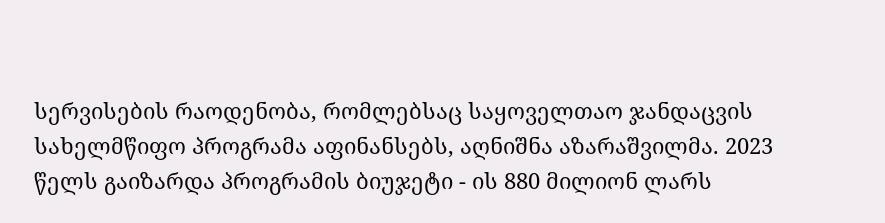სერვისების რაოდენობა, რომლებსაც საყოველთაო ჯანდაცვის სახელმწიფო პროგრამა აფინანსებს, აღნიშნა აზარაშვილმა. 2023 წელს გაიზარდა პროგრამის ბიუჯეტი - ის 880 მილიონ ლარს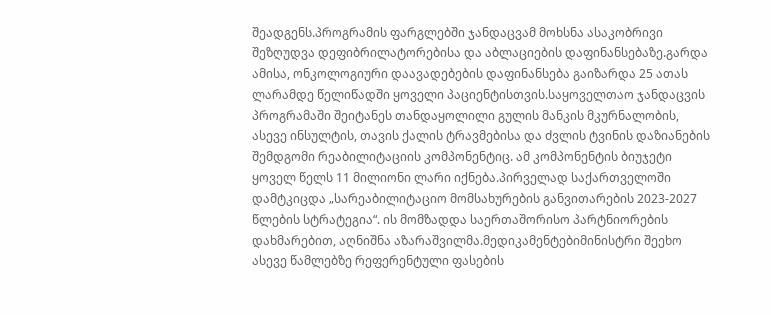შეადგენს.პროგრამის ფარგლებში ჯანდაცვამ მოხსნა ასაკობრივი შეზღუდვა დეფიბრილატორებისა და აბლაციების დაფინანსებაზე.გარდა ამისა, ონკოლოგიური დაავადებების დაფინანსება გაიზარდა 25 ათას ლარამდე წელიწადში ყოველი პაციენტისთვის.საყოველთაო ჯანდაცვის პროგრამაში შეიტანეს თანდაყოლილი გულის მანკის მკურნალობის, ასევე ინსულტის, თავის ქალის ტრავმებისა და ძვლის ტვინის დაზიანების შემდგომი რეაბილიტაციის კომპონენტიც. ამ კომპონენტის ბიუჯეტი ყოველ წელს 11 მილიონი ლარი იქნება.პირველად საქართველოში დამტკიცდა „სარეაბილიტაციო მომსახურების განვითარების 2023-2027 წლების სტრატეგია“. ის მომზადდა საერთაშორისო პარტნიორების დახმარებით, აღნიშნა აზარაშვილმა.მედიკამენტებიმინისტრი შეეხო ასევე წამლებზე რეფერენტული ფასების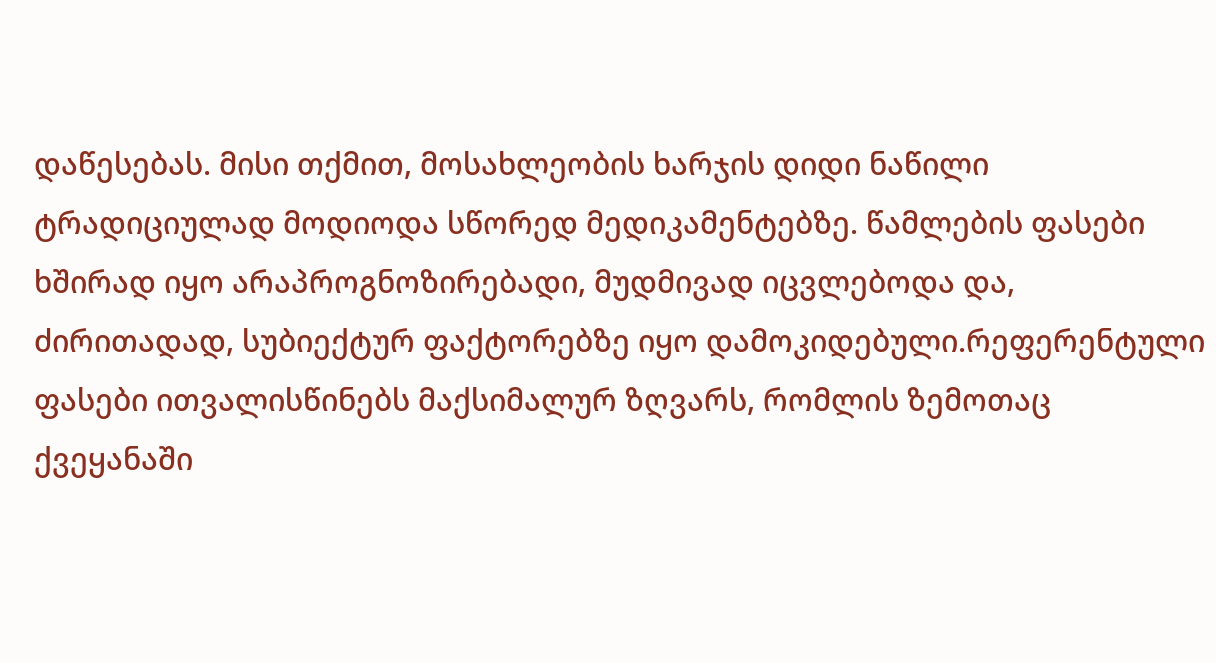დაწესებას. მისი თქმით, მოსახლეობის ხარჯის დიდი ნაწილი ტრადიციულად მოდიოდა სწორედ მედიკამენტებზე. წამლების ფასები ხშირად იყო არაპროგნოზირებადი, მუდმივად იცვლებოდა და, ძირითადად, სუბიექტურ ფაქტორებზე იყო დამოკიდებული.რეფერენტული ფასები ითვალისწინებს მაქსიმალურ ზღვარს, რომლის ზემოთაც ქვეყანაში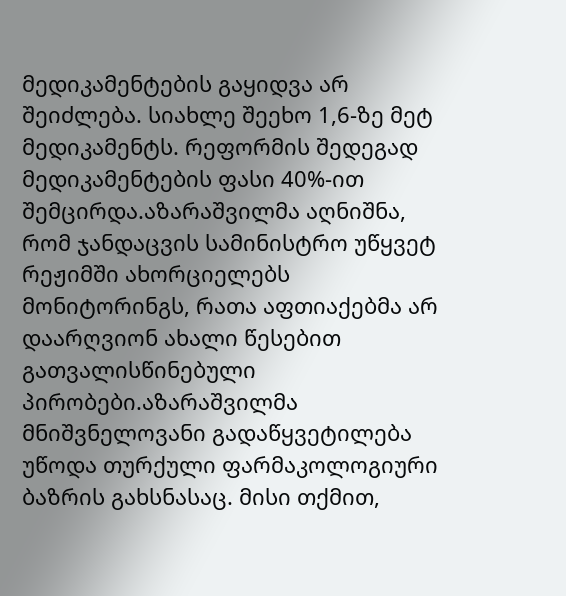მედიკამენტების გაყიდვა არ შეიძლება. სიახლე შეეხო 1,6-ზე მეტ მედიკამენტს. რეფორმის შედეგად მედიკამენტების ფასი 40%-ით შემცირდა.აზარაშვილმა აღნიშნა, რომ ჯანდაცვის სამინისტრო უწყვეტ რეჟიმში ახორციელებს მონიტორინგს, რათა აფთიაქებმა არ დაარღვიონ ახალი წესებით გათვალისწინებული პირობები.აზარაშვილმა მნიშვნელოვანი გადაწყვეტილება უწოდა თურქული ფარმაკოლოგიური ბაზრის გახსნასაც. მისი თქმით,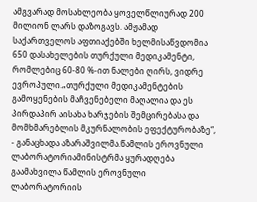ამგვარად მოსახლეობა ყოველწლიურად 200 მილიონ ლარს დაზოგავს. ამჟამად საქართველოს აფთიაქებში ხელმისაწვდომია 650 დასახელების თურქული მედიკამენტი, რომლებიც 60-80 %-ით ნალები ღირს, ვიდრე ევროპული.„თურქული მედიკამენტების გამოყენების მაჩვენებელი მაღალია და ეს პირდაპირ აისახა ხარჯების შემცირებასა და მომხმარებლის მკურნალობის ეფექტურობაზე“, - განაცხადა აზარაშვილმა.წამლის ეროვნული ლაბორატორიამინისტრმა ყურადღება გაამახვილა წამლის ეროვნული ლაბორატორიის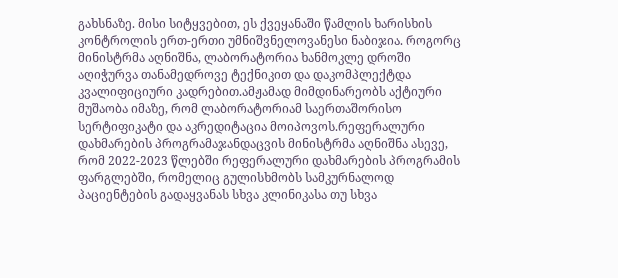გახსნაზე. მისი სიტყვებით, ეს ქვეყანაში წამლის ხარისხის კონტროლის ერთ-ერთი უმნიშვნელოვანესი ნაბიჯია. როგორც მინისტრმა აღნიშნა, ლაბორატორია ხანმოკლე დროში აღიჭურვა თანამედროვე ტექნიკით და დაკომპლექტდა კვალიფიციური კადრებით.ამჟამად მიმდინარეობს აქტიური მუშაობა იმაზე, რომ ლაბორატორიამ საერთაშორისო სერტიფიკატი და აკრედიტაცია მოიპოვოს.რეფერალური დახმარების პროგრამაჯანდაცვის მინისტრმა აღნიშნა ასევე, რომ 2022-2023 წლებში რეფერალური დახმარების პროგრამის ფარგლებში, რომელიც გულისხმობს სამკურნალოდ პაციენტების გადაყვანას სხვა კლინიკასა თუ სხვა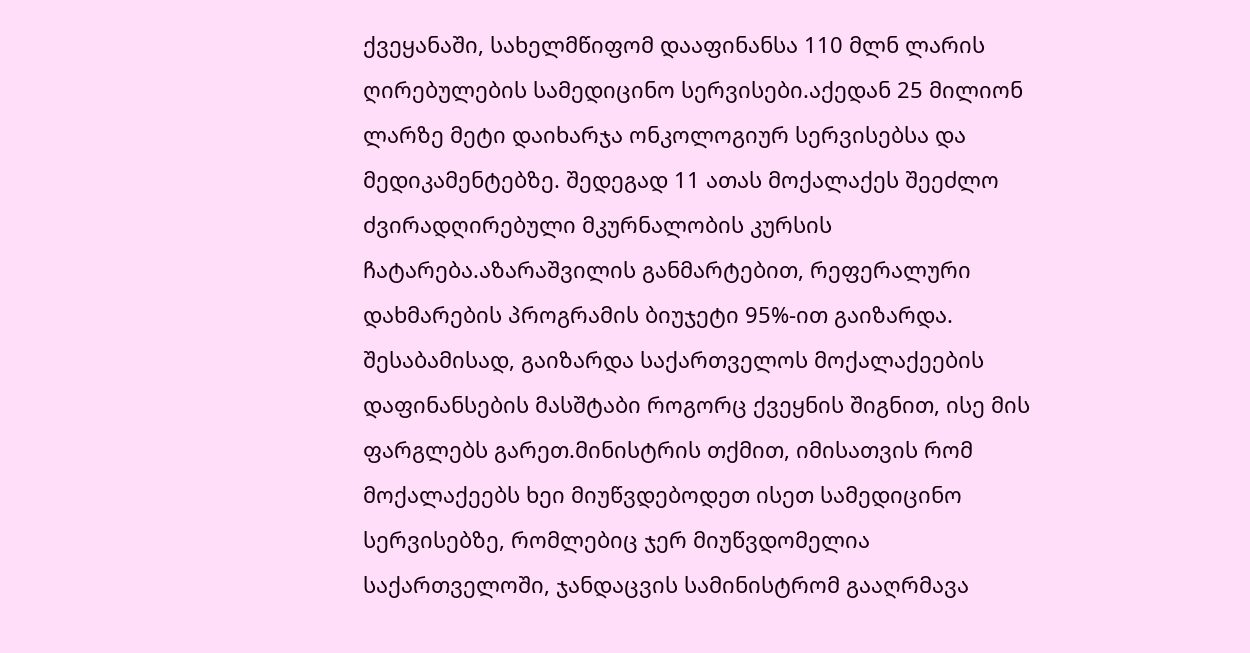ქვეყანაში, სახელმწიფომ დააფინანსა 110 მლნ ლარის ღირებულების სამედიცინო სერვისები.აქედან 25 მილიონ ლარზე მეტი დაიხარჯა ონკოლოგიურ სერვისებსა და მედიკამენტებზე. შედეგად 11 ათას მოქალაქეს შეეძლო ძვირადღირებული მკურნალობის კურსის ჩატარება.აზარაშვილის განმარტებით, რეფერალური დახმარების პროგრამის ბიუჯეტი 95%-ით გაიზარდა. შესაბამისად, გაიზარდა საქართველოს მოქალაქეების დაფინანსების მასშტაბი როგორც ქვეყნის შიგნით, ისე მის ფარგლებს გარეთ.მინისტრის თქმით, იმისათვის რომ მოქალაქეებს ხეი მიუწვდებოდეთ ისეთ სამედიცინო სერვისებზე, რომლებიც ჯერ მიუწვდომელია საქართველოში, ჯანდაცვის სამინისტრომ გააღრმავა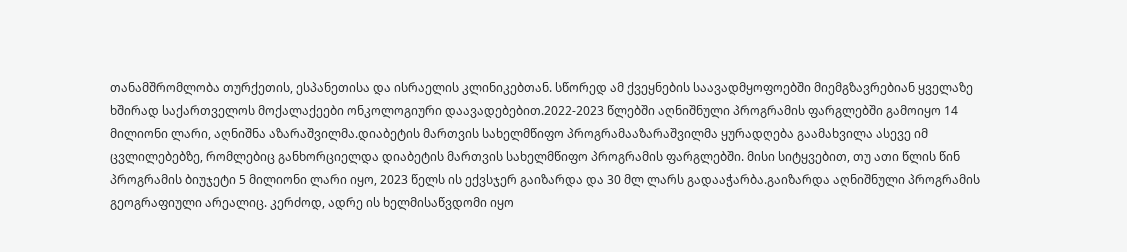თანამშრომლობა თურქეთის, ესპანეთისა და ისრაელის კლინიკებთან. სწორედ ამ ქვეყნების საავადმყოფოებში მიემგზავრებიან ყველაზე ხშირად საქართველოს მოქალაქეები ონკოლოგიური დაავადებებით.2022-2023 წლებში აღნიშნული პროგრამის ფარგლებში გამოიყო 14 მილიონი ლარი, აღნიშნა აზარაშვილმა.დიაბეტის მართვის სახელმწიფო პროგრამააზარაშვილმა ყურადღება გაამახვილა ასევე იმ ცვლილებებზე, რომლებიც განხორციელდა დიაბეტის მართვის სახელმწიფო პროგრამის ფარგლებში. მისი სიტყვებით, თუ ათი წლის წინ პროგრამის ბიუჯეტი 5 მილიონი ლარი იყო, 2023 წელს ის ექვსჯერ გაიზარდა და 30 მლ ლარს გადააჭარბა.გაიზარდა აღნიშნული პროგრამის გეოგრაფიული არეალიც. კერძოდ, ადრე ის ხელმისაწვდომი იყო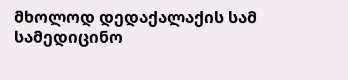მხოლოდ დედაქალაქის სამ სამედიცინო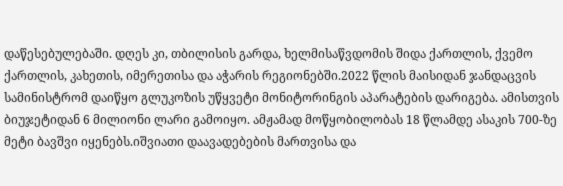დაწესებულებაში. დღეს კი, თბილისის გარდა, ხელმისაწვდომის შიდა ქართლის, ქვემო ქართლის, კახეთის, იმერეთისა და აჭარის რეგიონებში.2022 წლის მაისიდან ჯანდაცვის სამინისტრომ დაიწყო გლუკოზის უწყვეტი მონიტორინგის აპარატების დარიგება. ამისთვის ბიუჯეტიდან 6 მილიონი ლარი გამოიყო. ამჟამად მოწყობილობას 18 წლამდე ასაკის 700-ზე მეტი ბავშვი იყენებს.იშვიათი დაავადებების მართვისა და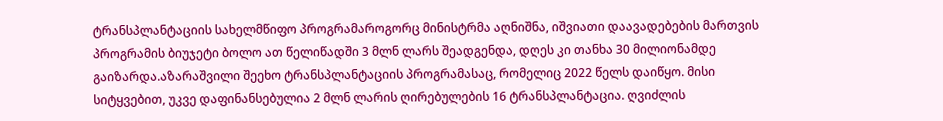ტრანსპლანტაციის სახელმწიფო პროგრამაროგორც მინისტრმა აღნიშნა, იშვიათი დაავადებების მართვის პროგრამის ბიუჯეტი ბოლო ათ წელიწადში 3 მლნ ლარს შეადგენდა, დღეს კი თანხა 30 მილიონამდე გაიზარდა.აზარაშვილი შეეხო ტრანსპლანტაციის პროგრამასაც, რომელიც 2022 წელს დაიწყო. მისი სიტყვებით, უკვე დაფინანსებულია 2 მლნ ლარის ღირებულების 16 ტრანსპლანტაცია. ღვიძლის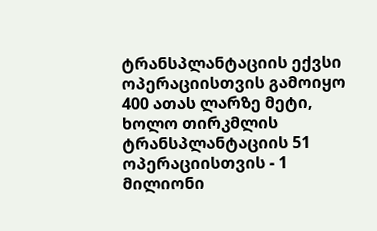ტრანსპლანტაციის ექვსი ოპერაციისთვის გამოიყო 400 ათას ლარზე მეტი, ხოლო თირკმლის ტრანსპლანტაციის 51 ოპერაციისთვის - 1 მილიონი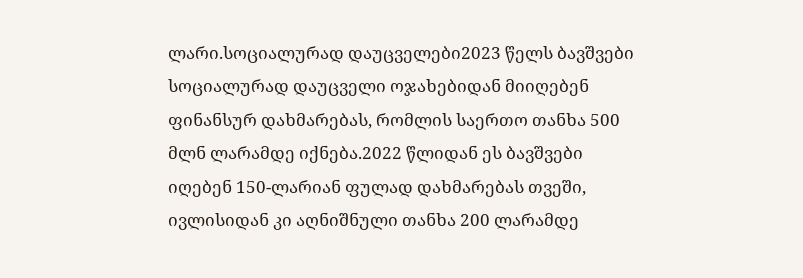ლარი.სოციალურად დაუცველები2023 წელს ბავშვები სოციალურად დაუცველი ოჯახებიდან მიიღებენ ფინანსურ დახმარებას, რომლის საერთო თანხა 500 მლნ ლარამდე იქნება.2022 წლიდან ეს ბავშვები იღებენ 150-ლარიან ფულად დახმარებას თვეში, ივლისიდან კი აღნიშნული თანხა 200 ლარამდე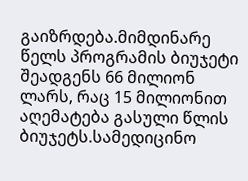გაიზრდება.მიმდინარე წელს პროგრამის ბიუჯეტი შეადგენს 66 მილიონ ლარს, რაც 15 მილიონით აღემატება გასული წლის ბიუჯეტს.სამედიცინო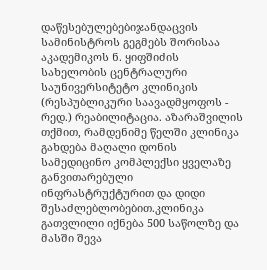დაწესებულებებიჯანდაცვის სამინისტროს გეგმებს შორისაა აკადემიკოს ნ. ყიფშიძის სახელობის ცენტრალური საუნივერსიტეტო კლინიკის (რესპუბლიკური საავადმყოფოს - რედ.) რეაბილიტაცია. აზარაშვილის თქმით, რამდენიმე წელში კლინიკა გახდება მაღალი დონის სამედიცინო კომპლექსი ყველაზე განვითარებული ინფრასტრუქტურით და დიდი შესაძლებლობებით.კლინიკა გათვლილი იქნება 500 საწოლზე და მასში შევა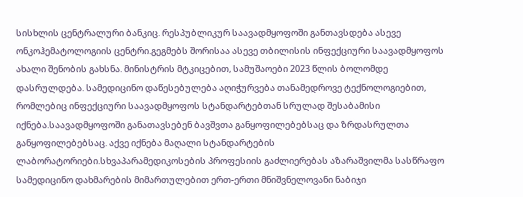სისხლის ცენტრალური ბანკიც. რესპუბლიკურ საავადმყოფოში განთავსდება ასევე ონკოჰემატოლოგიის ცენტრი.გეგმებს შორისაა ასევე თბილისის ინფექციური საავადმყოფოს ახალი შენობის გახსნა. მინისტრის მტკიცებით, სამუშაოები 2023 წლის ბოლომდე დასრულდება. სამედიცინო დაწესებულება აღიჭურვება თანამედროვე ტექნოლოგიებით, რომლებიც ინფექციური საავადმყოფოს სტანდარტებთან სრულად შესაბამისი იქნება.საავადმყოფოში განათავსებენ ბავშვთა განყოფილებებსაც და ზრდასრულთა განყოფილებებსაც. აქვე იქნება მაღალი სტანდარტების ლაბორატორიები.სხვაპარამედიკოსების პროფესიის გაძლიერებას აზარაშვილმა სასწრაფო სამედიცინო დახმარების მიმართულებით ერთ-ერთი მნიშვნელოვანი ნაბიჯი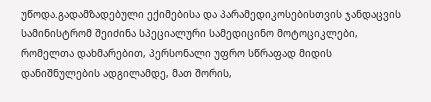უწოდა.გადამზადებული ექიმებისა და პარამედიკოსებისთვის ჯანდაცვის სამინისტრომ შეიძინა სპეციალური სამედიცინო მოტოციკლები, რომელთა დახმარებით, პერსონალი უფრო სწრაფად მიდის დანიშნულების ადგილამდე, მათ შორის,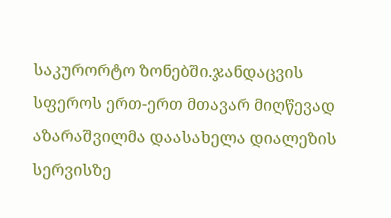საკურორტო ზონებში.ჯანდაცვის სფეროს ერთ-ერთ მთავარ მიღწევად აზარაშვილმა დაასახელა დიალეზის სერვისზე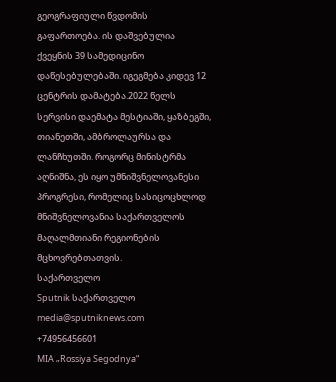გეოგრაფიული წვდომის გაფართოება. ის დაშვებულია ქვეყნის 39 სამედიცინო დაწესებულებაში. იგეგმება კიდევ 12 ცენტრის დამატება.2022 წელს სერვისი დაემატა მესტიაში, ყაზბეგში, თიანეთში, ამბროლაურსა და ლანჩხუთში. როგორც მინისტრმა აღნიშნა, ეს იყო უმნიშვნელოვანესი პროგრესი, რომელიც სასიცოცხლოდ მნიშვნელოვანია საქართველოს მაღალმთიანი რეგიონების მცხოვრებთათვის.
საქართველო
Sputnik საქართველო
media@sputniknews.com
+74956456601
MIA „Rossiya Segodnya“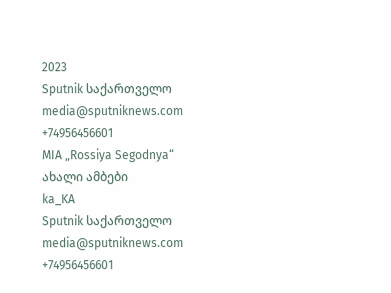2023
Sputnik საქართველო
media@sputniknews.com
+74956456601
MIA „Rossiya Segodnya“
ახალი ამბები
ka_KA
Sputnik საქართველო
media@sputniknews.com
+74956456601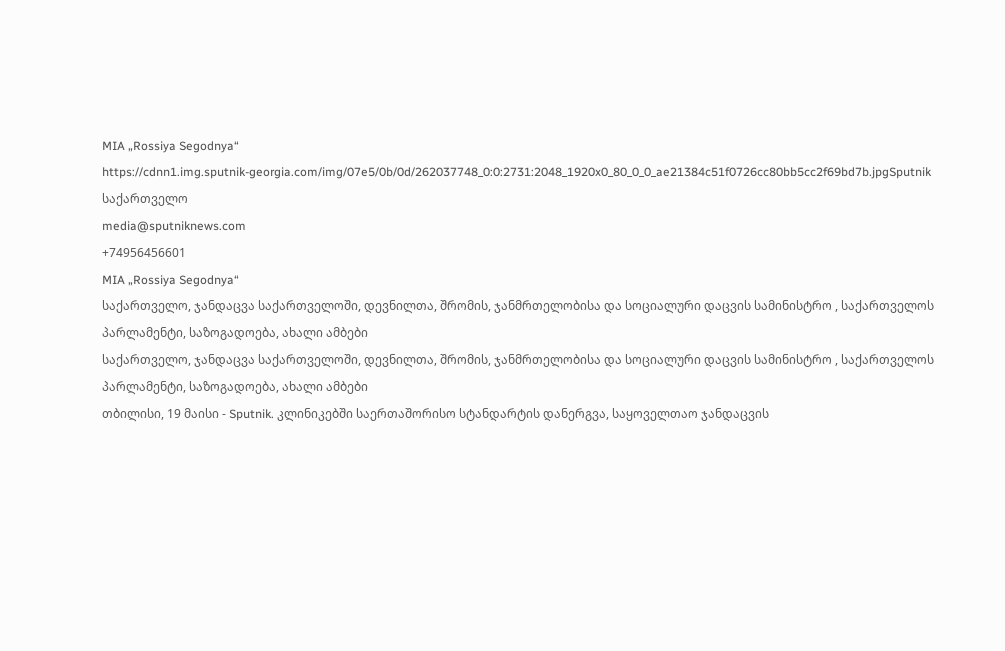MIA „Rossiya Segodnya“
https://cdnn1.img.sputnik-georgia.com/img/07e5/0b/0d/262037748_0:0:2731:2048_1920x0_80_0_0_ae21384c51f0726cc80bb5cc2f69bd7b.jpgSputnik საქართველო
media@sputniknews.com
+74956456601
MIA „Rossiya Segodnya“
საქართველო, ჯანდაცვა საქართველოში, დევნილთა, შრომის, ჯანმრთელობისა და სოციალური დაცვის სამინისტრო , საქართველოს პარლამენტი, საზოგადოება, ახალი ამბები
საქართველო, ჯანდაცვა საქართველოში, დევნილთა, შრომის, ჯანმრთელობისა და სოციალური დაცვის სამინისტრო , საქართველოს პარლამენტი, საზოგადოება, ახალი ამბები
თბილისი, 19 მაისი - Sputnik. კლინიკებში საერთაშორისო სტანდარტის დანერგვა, საყოველთაო ჯანდაცვის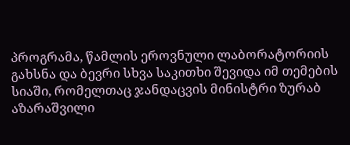პროგრამა, წამლის ეროვნული ლაბორატორიის გახსნა და ბევრი სხვა საკითხი შევიდა იმ თემების სიაში, რომელთაც ჯანდაცვის მინისტრი ზურაბ აზარაშვილი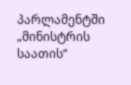პარლამენტში „მინისტრის საათის“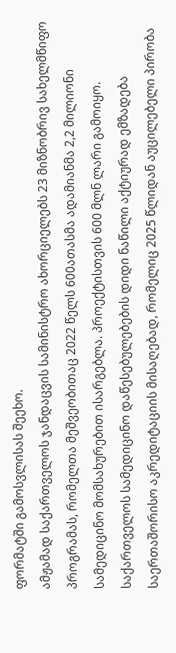ფორმატში გამოსვლისას შეეხო.
ამჟამად საქართველოს ჯანდაცვის სამინისტრო ახორციელებს 23 მიზნობრივ სახელმწიფო პროგრამას, რომელთა მეშვეობითაც 2022 წელს 600ათასმა ადამიანმა 2,2 მილიონი სამედიცინო მომსახურებით ისარგებლა. პროექტისთვის 600 მლნ ლარი გამოიყო.
საქართველოს სამედიცინო დაწესებულებების დიდი ნაწილი აქტიურად ემზადება საერთაშორისო აკრედიტაციის მისაღებად, რომელიც 2025 წლიდან აუცილებელი პირობა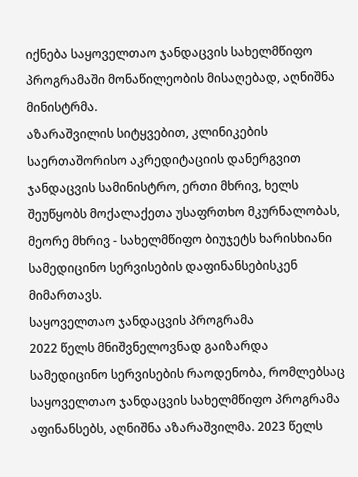იქნება საყოველთაო ჯანდაცვის სახელმწიფო პროგრამაში მონაწილეობის მისაღებად, აღნიშნა მინისტრმა.
აზარაშვილის სიტყვებით, კლინიკების საერთაშორისო აკრედიტაციის დანერგვით ჯანდაცვის სამინისტრო, ერთი მხრივ, ხელს შეუწყობს მოქალაქეთა უსაფრთხო მკურნალობას, მეორე მხრივ - სახელმწიფო ბიუჯეტს ხარისხიანი სამედიცინო სერვისების დაფინანსებისკენ მიმართავს.
საყოველთაო ჯანდაცვის პროგრამა
2022 წელს მნიშვნელოვნად გაიზარდა სამედიცინო სერვისების რაოდენობა, რომლებსაც საყოველთაო ჯანდაცვის სახელმწიფო პროგრამა აფინანსებს, აღნიშნა აზარაშვილმა. 2023 წელს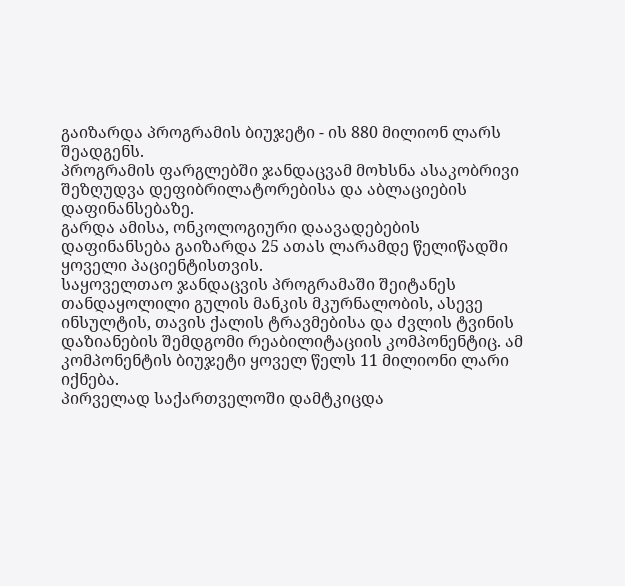გაიზარდა პროგრამის ბიუჯეტი - ის 880 მილიონ ლარს შეადგენს.
პროგრამის ფარგლებში ჯანდაცვამ მოხსნა ასაკობრივი შეზღუდვა დეფიბრილატორებისა და აბლაციების დაფინანსებაზე.
გარდა ამისა, ონკოლოგიური დაავადებების დაფინანსება გაიზარდა 25 ათას ლარამდე წელიწადში ყოველი პაციენტისთვის.
საყოველთაო ჯანდაცვის პროგრამაში შეიტანეს თანდაყოლილი გულის მანკის მკურნალობის, ასევე ინსულტის, თავის ქალის ტრავმებისა და ძვლის ტვინის დაზიანების შემდგომი რეაბილიტაციის კომპონენტიც. ამ კომპონენტის ბიუჯეტი ყოველ წელს 11 მილიონი ლარი იქნება.
პირველად საქართველოში დამტკიცდა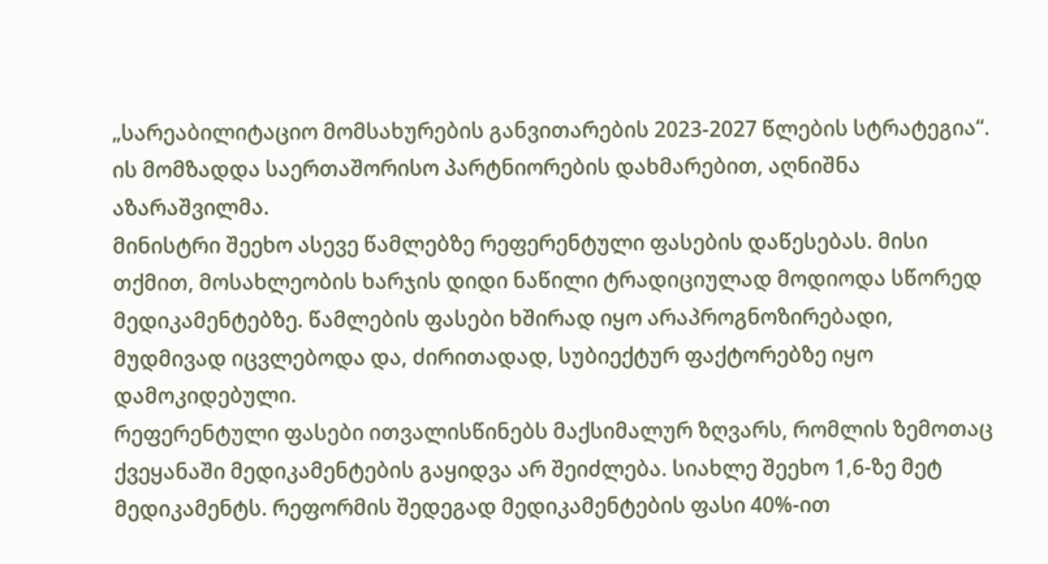„სარეაბილიტაციო მომსახურების განვითარების 2023-2027 წლების სტრატეგია“. ის მომზადდა საერთაშორისო პარტნიორების დახმარებით, აღნიშნა აზარაშვილმა.
მინისტრი შეეხო ასევე წამლებზე რეფერენტული ფასების დაწესებას. მისი თქმით, მოსახლეობის ხარჯის დიდი ნაწილი ტრადიციულად მოდიოდა სწორედ მედიკამენტებზე. წამლების ფასები ხშირად იყო არაპროგნოზირებადი, მუდმივად იცვლებოდა და, ძირითადად, სუბიექტურ ფაქტორებზე იყო დამოკიდებული.
რეფერენტული ფასები ითვალისწინებს მაქსიმალურ ზღვარს, რომლის ზემოთაც ქვეყანაში მედიკამენტების გაყიდვა არ შეიძლება. სიახლე შეეხო 1,6-ზე მეტ მედიკამენტს. რეფორმის შედეგად მედიკამენტების ფასი 40%-ით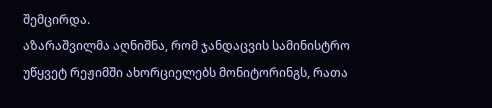შემცირდა.
აზარაშვილმა აღნიშნა, რომ ჯანდაცვის სამინისტრო უწყვეტ რეჟიმში ახორციელებს მონიტორინგს, რათა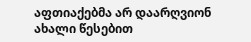აფთიაქებმა არ დაარღვიონ ახალი წესებით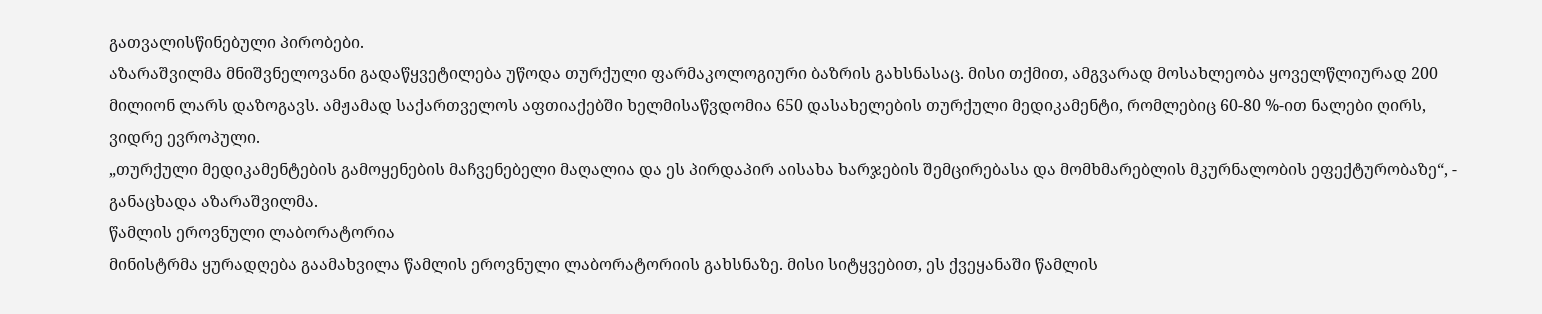გათვალისწინებული პირობები.
აზარაშვილმა მნიშვნელოვანი გადაწყვეტილება უწოდა თურქული ფარმაკოლოგიური ბაზრის გახსნასაც. მისი თქმით, ამგვარად მოსახლეობა ყოველწლიურად 200 მილიონ ლარს დაზოგავს. ამჟამად საქართველოს აფთიაქებში ხელმისაწვდომია 650 დასახელების თურქული მედიკამენტი, რომლებიც 60-80 %-ით ნალები ღირს, ვიდრე ევროპული.
„თურქული მედიკამენტების გამოყენების მაჩვენებელი მაღალია და ეს პირდაპირ აისახა ხარჯების შემცირებასა და მომხმარებლის მკურნალობის ეფექტურობაზე“, - განაცხადა აზარაშვილმა.
წამლის ეროვნული ლაბორატორია
მინისტრმა ყურადღება გაამახვილა წამლის ეროვნული ლაბორატორიის გახსნაზე. მისი სიტყვებით, ეს ქვეყანაში წამლის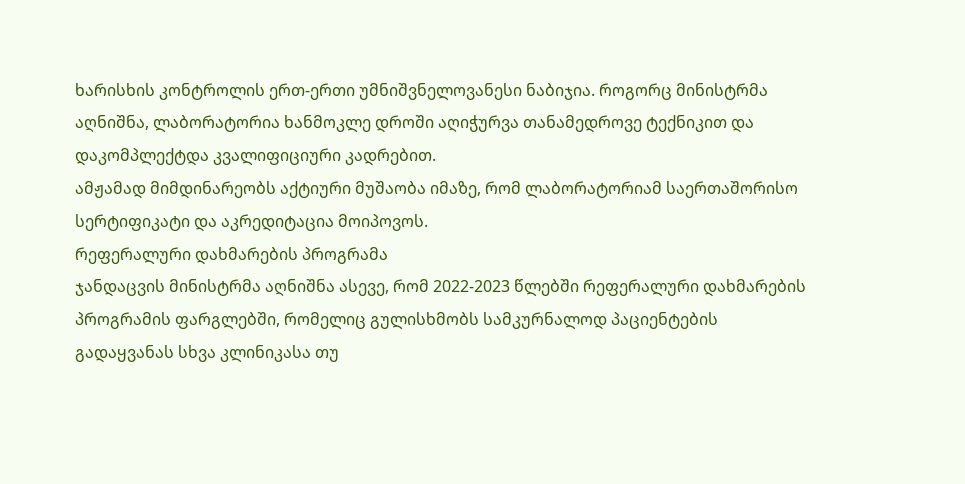ხარისხის კონტროლის ერთ-ერთი უმნიშვნელოვანესი ნაბიჯია. როგორც მინისტრმა აღნიშნა, ლაბორატორია ხანმოკლე დროში აღიჭურვა თანამედროვე ტექნიკით და დაკომპლექტდა კვალიფიციური კადრებით.
ამჟამად მიმდინარეობს აქტიური მუშაობა იმაზე, რომ ლაბორატორიამ საერთაშორისო სერტიფიკატი და აკრედიტაცია მოიპოვოს.
რეფერალური დახმარების პროგრამა
ჯანდაცვის მინისტრმა აღნიშნა ასევე, რომ 2022-2023 წლებში რეფერალური დახმარების პროგრამის ფარგლებში, რომელიც გულისხმობს სამკურნალოდ პაციენტების გადაყვანას სხვა კლინიკასა თუ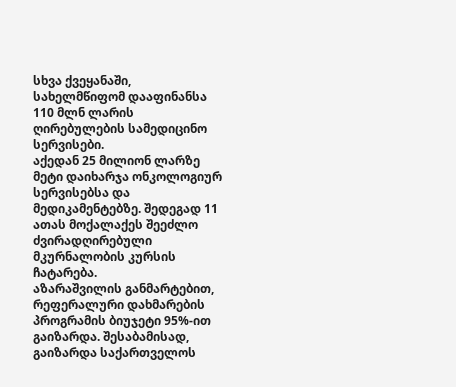სხვა ქვეყანაში, სახელმწიფომ დააფინანსა 110 მლნ ლარის ღირებულების სამედიცინო სერვისები.
აქედან 25 მილიონ ლარზე მეტი დაიხარჯა ონკოლოგიურ სერვისებსა და მედიკამენტებზე. შედეგად 11 ათას მოქალაქეს შეეძლო ძვირადღირებული მკურნალობის კურსის ჩატარება.
აზარაშვილის განმარტებით, რეფერალური დახმარების პროგრამის ბიუჯეტი 95%-ით გაიზარდა. შესაბამისად, გაიზარდა საქართველოს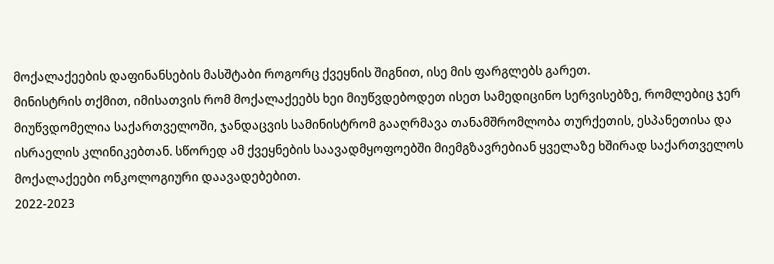მოქალაქეების დაფინანსების მასშტაბი როგორც ქვეყნის შიგნით, ისე მის ფარგლებს გარეთ.
მინისტრის თქმით, იმისათვის რომ მოქალაქეებს ხეი მიუწვდებოდეთ ისეთ სამედიცინო სერვისებზე, რომლებიც ჯერ მიუწვდომელია საქართველოში, ჯანდაცვის სამინისტრომ გააღრმავა თანამშრომლობა თურქეთის, ესპანეთისა და ისრაელის კლინიკებთან. სწორედ ამ ქვეყნების საავადმყოფოებში მიემგზავრებიან ყველაზე ხშირად საქართველოს მოქალაქეები ონკოლოგიური დაავადებებით.
2022-2023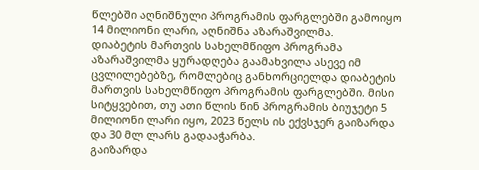წლებში აღნიშნული პროგრამის ფარგლებში გამოიყო 14 მილიონი ლარი, აღნიშნა აზარაშვილმა.
დიაბეტის მართვის სახელმწიფო პროგრამა
აზარაშვილმა ყურადღება გაამახვილა ასევე იმ ცვლილებებზე, რომლებიც განხორციელდა დიაბეტის მართვის სახელმწიფო პროგრამის ფარგლებში. მისი სიტყვებით, თუ ათი წლის წინ პროგრამის ბიუჯეტი 5 მილიონი ლარი იყო, 2023 წელს ის ექვსჯერ გაიზარდა და 30 მლ ლარს გადააჭარბა.
გაიზარდა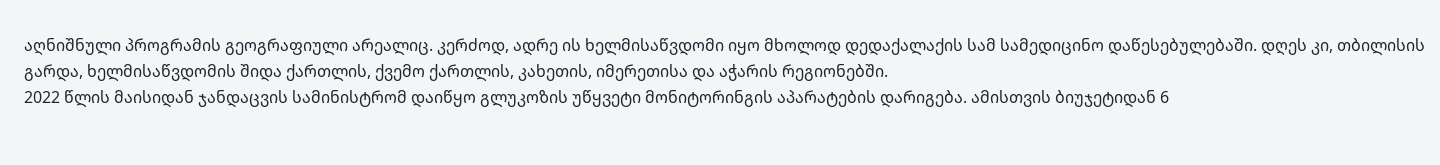აღნიშნული პროგრამის გეოგრაფიული არეალიც. კერძოდ, ადრე ის ხელმისაწვდომი იყო მხოლოდ დედაქალაქის სამ სამედიცინო დაწესებულებაში. დღეს კი, თბილისის გარდა, ხელმისაწვდომის შიდა ქართლის, ქვემო ქართლის, კახეთის, იმერეთისა და აჭარის რეგიონებში.
2022 წლის მაისიდან ჯანდაცვის სამინისტრომ დაიწყო გლუკოზის უწყვეტი მონიტორინგის აპარატების დარიგება. ამისთვის ბიუჯეტიდან 6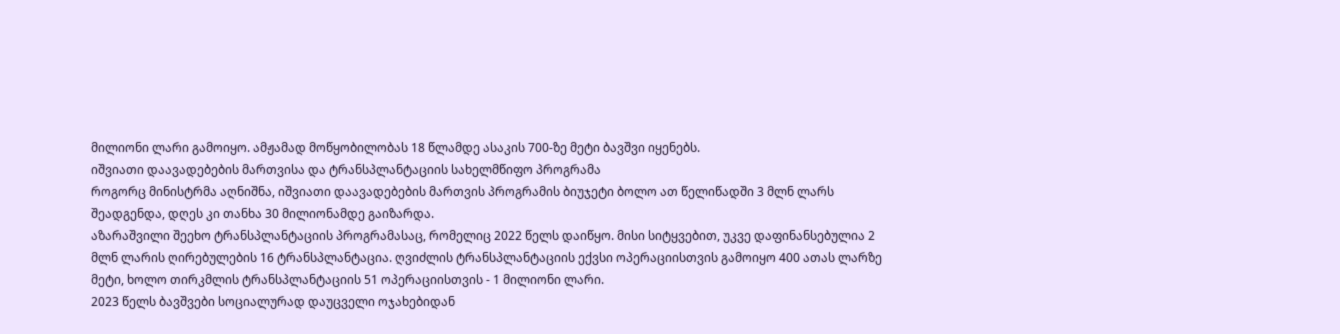მილიონი ლარი გამოიყო. ამჟამად მოწყობილობას 18 წლამდე ასაკის 700-ზე მეტი ბავშვი იყენებს.
იშვიათი დაავადებების მართვისა და ტრანსპლანტაციის სახელმწიფო პროგრამა
როგორც მინისტრმა აღნიშნა, იშვიათი დაავადებების მართვის პროგრამის ბიუჯეტი ბოლო ათ წელიწადში 3 მლნ ლარს შეადგენდა, დღეს კი თანხა 30 მილიონამდე გაიზარდა.
აზარაშვილი შეეხო ტრანსპლანტაციის პროგრამასაც, რომელიც 2022 წელს დაიწყო. მისი სიტყვებით, უკვე დაფინანსებულია 2 მლნ ლარის ღირებულების 16 ტრანსპლანტაცია. ღვიძლის ტრანსპლანტაციის ექვსი ოპერაციისთვის გამოიყო 400 ათას ლარზე მეტი, ხოლო თირკმლის ტრანსპლანტაციის 51 ოპერაციისთვის - 1 მილიონი ლარი.
2023 წელს ბავშვები სოციალურად დაუცველი ოჯახებიდან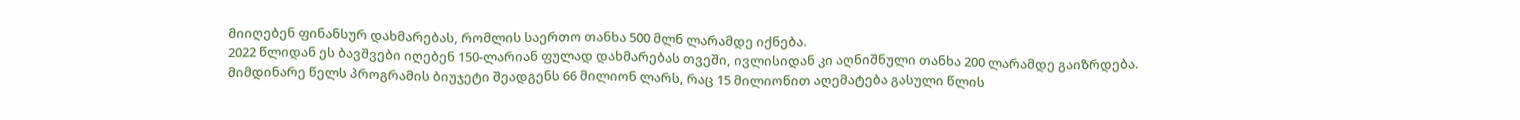მიიღებენ ფინანსურ დახმარებას, რომლის საერთო თანხა 500 მლნ ლარამდე იქნება.
2022 წლიდან ეს ბავშვები იღებენ 150-ლარიან ფულად დახმარებას თვეში, ივლისიდან კი აღნიშნული თანხა 200 ლარამდე გაიზრდება.
მიმდინარე წელს პროგრამის ბიუჯეტი შეადგენს 66 მილიონ ლარს, რაც 15 მილიონით აღემატება გასული წლის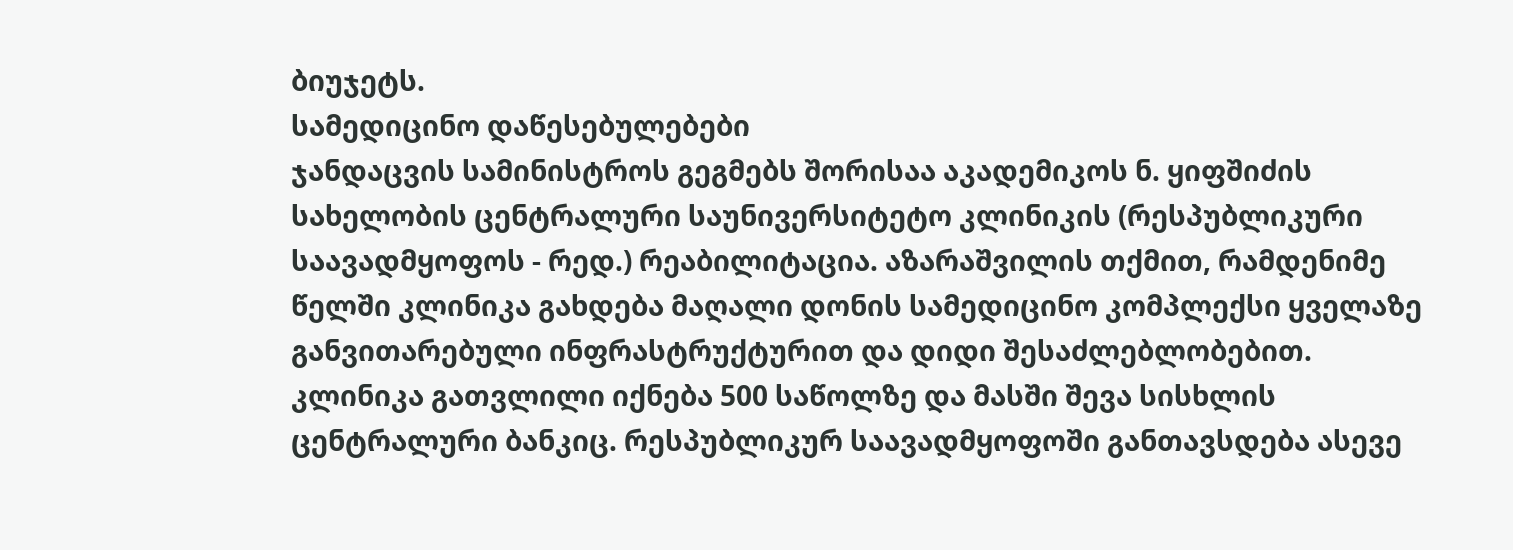ბიუჯეტს.
სამედიცინო დაწესებულებები
ჯანდაცვის სამინისტროს გეგმებს შორისაა აკადემიკოს ნ. ყიფშიძის სახელობის ცენტრალური საუნივერსიტეტო კლინიკის (რესპუბლიკური საავადმყოფოს - რედ.) რეაბილიტაცია. აზარაშვილის თქმით, რამდენიმე წელში კლინიკა გახდება მაღალი დონის სამედიცინო კომპლექსი ყველაზე განვითარებული ინფრასტრუქტურით და დიდი შესაძლებლობებით.
კლინიკა გათვლილი იქნება 500 საწოლზე და მასში შევა სისხლის ცენტრალური ბანკიც. რესპუბლიკურ საავადმყოფოში განთავსდება ასევე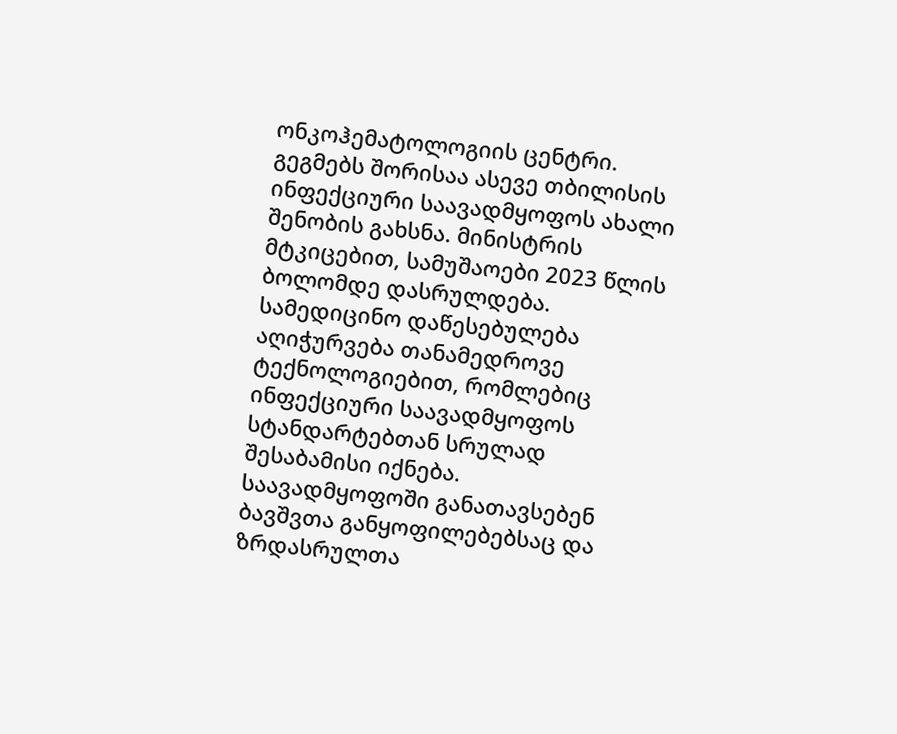ონკოჰემატოლოგიის ცენტრი.
გეგმებს შორისაა ასევე თბილისის ინფექციური საავადმყოფოს ახალი შენობის გახსნა. მინისტრის მტკიცებით, სამუშაოები 2023 წლის ბოლომდე დასრულდება. სამედიცინო დაწესებულება აღიჭურვება თანამედროვე ტექნოლოგიებით, რომლებიც ინფექციური საავადმყოფოს სტანდარტებთან სრულად შესაბამისი იქნება.
საავადმყოფოში განათავსებენ ბავშვთა განყოფილებებსაც და ზრდასრულთა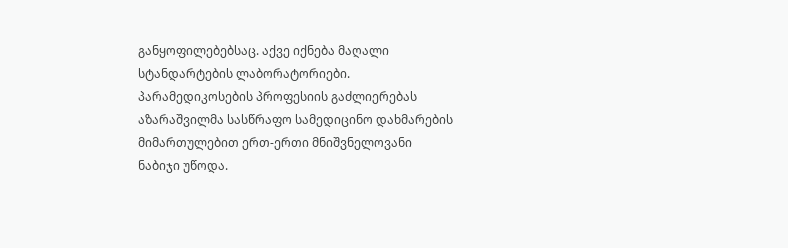განყოფილებებსაც. აქვე იქნება მაღალი სტანდარტების ლაბორატორიები.
პარამედიკოსების პროფესიის გაძლიერებას აზარაშვილმა სასწრაფო სამედიცინო დახმარების მიმართულებით ერთ-ერთი მნიშვნელოვანი ნაბიჯი უწოდა.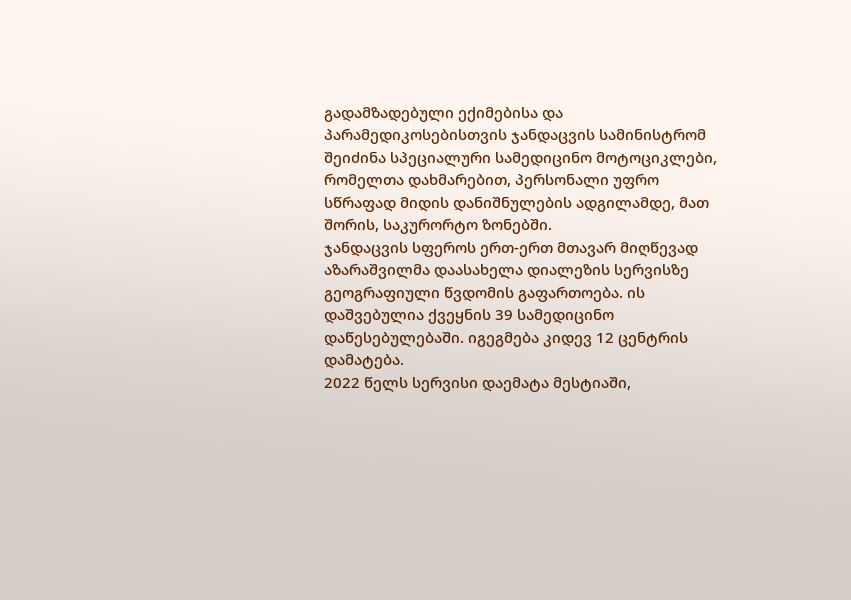გადამზადებული ექიმებისა და პარამედიკოსებისთვის ჯანდაცვის სამინისტრომ შეიძინა სპეციალური სამედიცინო მოტოციკლები, რომელთა დახმარებით, პერსონალი უფრო სწრაფად მიდის დანიშნულების ადგილამდე, მათ შორის, საკურორტო ზონებში.
ჯანდაცვის სფეროს ერთ-ერთ მთავარ მიღწევად აზარაშვილმა დაასახელა დიალეზის სერვისზე გეოგრაფიული წვდომის გაფართოება. ის დაშვებულია ქვეყნის 39 სამედიცინო დაწესებულებაში. იგეგმება კიდევ 12 ცენტრის დამატება.
2022 წელს სერვისი დაემატა მესტიაში,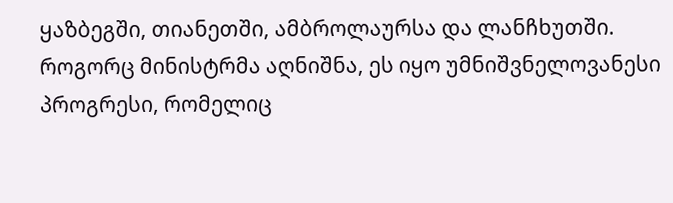ყაზბეგში, თიანეთში, ამბროლაურსა და ლანჩხუთში. როგორც მინისტრმა აღნიშნა, ეს იყო უმნიშვნელოვანესი პროგრესი, რომელიც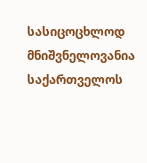სასიცოცხლოდ მნიშვნელოვანია საქართველოს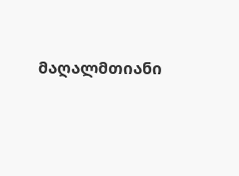მაღალმთიანი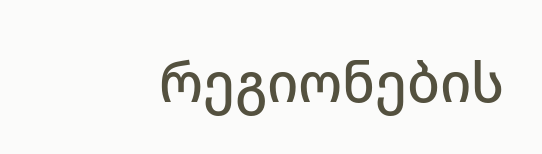რეგიონების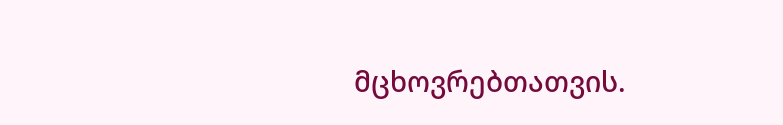მცხოვრებთათვის.